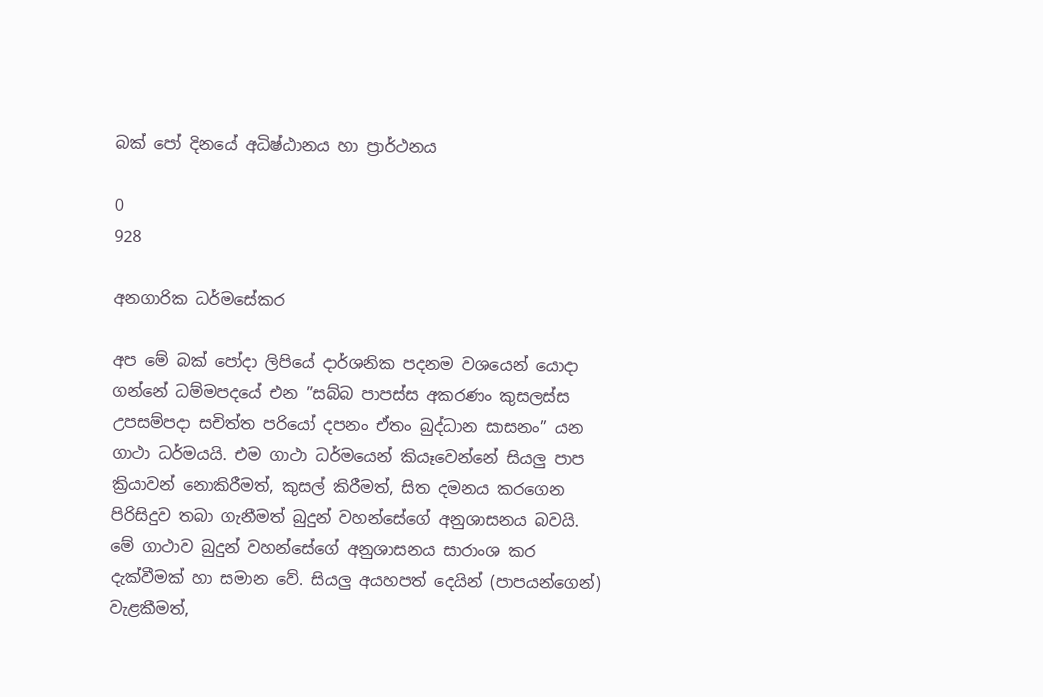බක්‌ පෝ දිනයේ අධිෂ්ඨානය හා ප්‍රාර්ථනය

0
928

අනගාරික ධර්මසේකර

අප මේ බක්‌ පෝදා ලිපියේ දාර්ශනික පදනම වශයෙන් යොදා ගන්නේ ධම්මපදයේ එන ”සබ්බ පාපස්‌ස අකරණං කුසලස්‌ස උපසම්පදා සචිත්ත පරියෝ දපනං ඒතං බුද්ධාන සාසනං” යන ගාථා ධර්මයයි. එම ගාථා ධර්මයෙන් කියෑවෙන්නේ සියලු පාප ක්‍රියාවන් නොකිරීමත්, කුසල් කිරීමත්, සිත දමනය කරගෙන පිරිසිදුව තබා ගැනීමත් බුදුන් වහන්සේගේ අනුශාසනය බවයි. මේ ගාථාව බුදුන් වහන්සේගේ අනුශාසනය සාරාංශ කර දැක්‌වීමක්‌ හා සමාන වේ. සියලු අයහපත් දෙයින් (පාපයන්ගෙන්) වැළකීමත්,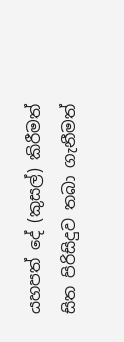යහපත් දේ (කුසල්) කිරීමත් සිත පිරිසිදුව තබා ගැනීමත්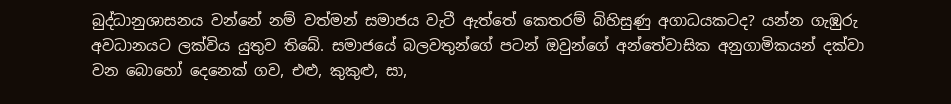බුද්ධානුශාසනය වන්නේ නම් වත්මන් සමාජය වැටී ඇත්තේ කෙතරම් බිහිසුණු අගාධයකටද? යන්න ගැඹුරු අවධානයට ලක්‌විය යුතුව තිබේ. සමාජයේ බලවතුන්ගේ පටන් ඔවුන්ගේ අන්තේවාසික අනුගාමිකයන් දක්‌වා වන බොහෝ දෙනෙක්‌ ගව, එළු, කුකුළු, සා,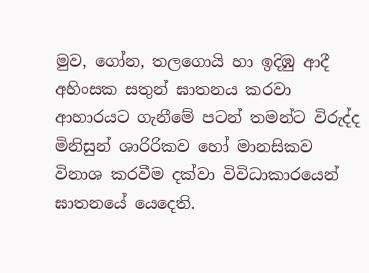මුව, ගෝන, තලගොයි හා ඉදිඹු ආදී අහිංසක සතුන් ඝාතනය කරවා ආහාරයට ගැනීමේ පටන් තමන්ට විරුද්ද මිනිසුන් ශාරිරිකව හෝ මානසිකව විනාශ කරවීම දක්‌වා විවිධාකාරයෙන් ඝාතනයේ යෙදෙති.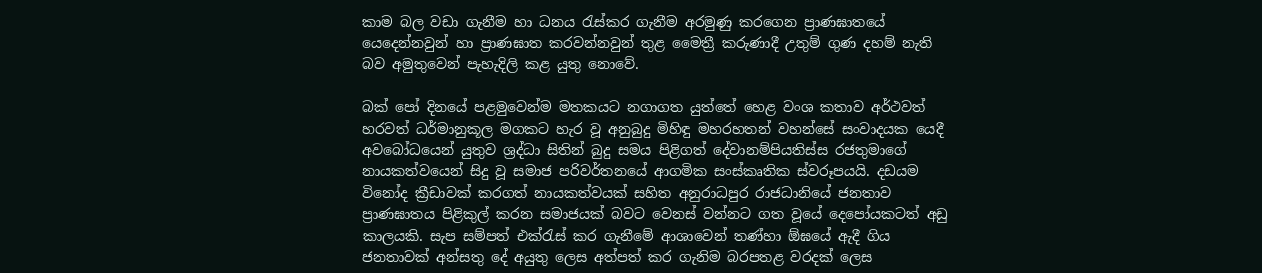කාම බල වඩා ගැනීම හා ධනය රැස්‌කර ගැනීම අරමුණු කරගෙන ප්‍රාණඝාතයේ යෙදෙන්නවුන් හා ප්‍රාණඝාත කරවන්නවුන් තුළ මෛත්‍රී කරුණාදී උතුම් ගුණ දහම් නැති බව අමුතුවෙන් පැහැදිලි කළ යුතු නොවේ.

බක්‌ පෝ දිනයේ පළමුවෙන්ම මතකයට නගාගත යුත්තේ හෙළ වංශ කතාව අර්ථවත් හරවත් ධර්මානුකූල මගකට හැර වූ අනුබුදු මිහිඳු මහරහතන් වහන්සේ සංවාදයක යෙදී අවබෝධයෙන් යුතුව ශ්‍රද්ධා සිතින් බුදු සමය පිළිගත් දේවානම්පියතිස්‌ස රජතුමාගේ නායකත්වයෙන් සිදු වූ සමාජ පරිවර්තනයේ ආගමික සංස්‌කෘතික ස්‌වරූපයයි. දඩයම විනෝද ක්‍රීඩාවක්‌ කරගත් නායකත්වයක්‌ සහිත අනුරාධපුර රාජධානියේ ජනතාව ප්‍රාණඝාතය පිළිකුල් කරන සමාජයක්‌ බවට වෙනස්‌ වන්නට ගත වූයේ දෙපෝයකටත් අඩු කාලයකි. සැප සම්පත් එක්‌රැස්‌ කර ගැනීමේ ආශාවෙන් තණ්‌හා ඕඝයේ ඇදී ගිය ජනතාවක්‌ අන්සතු දේ අයුතු ලෙස අත්පත් කර ගැනිම බරපතළ වරදක්‌ ලෙස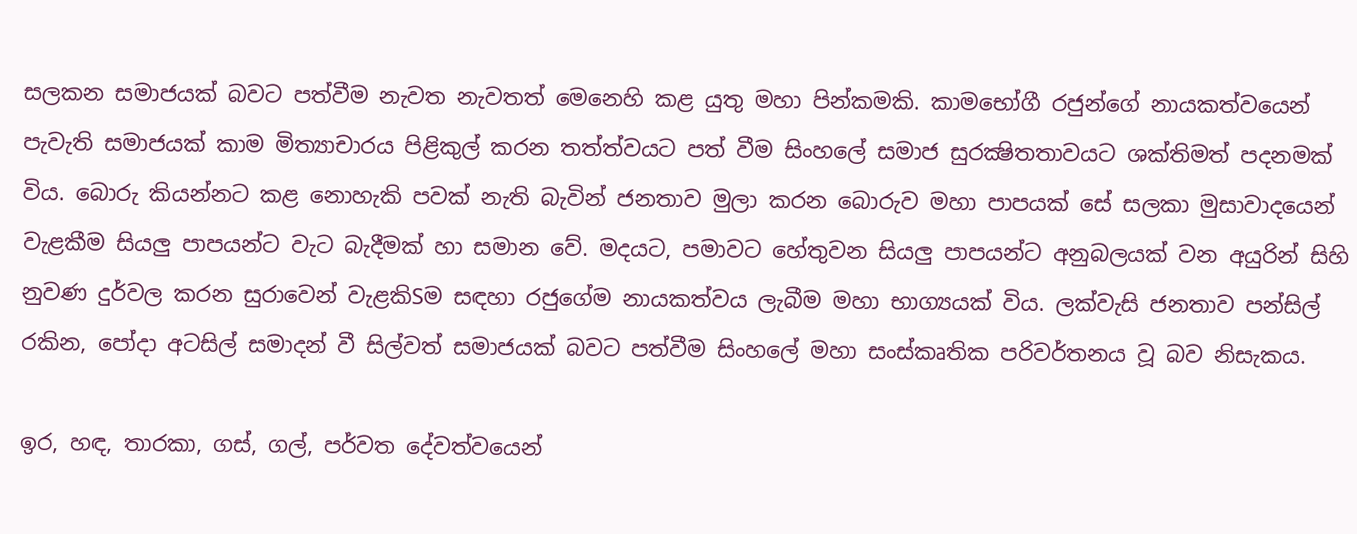සලකන සමාජයක්‌ බවට පත්වීම නැවත නැවතත් මෙනෙහි කළ යුතු මහා පින්කමකි. කාමභෝගී රජුන්ගේ නායකත්වයෙන් පැවැති සමාජයක්‌ කාම මිත්‍යාචාරය පිළිකුල් කරන තත්ත්වයට පත් වීම සිංහලේ සමාජ සුරක්‍ෂිතතාවයට ශක්‌තිමත් පදනමක්‌ විය. බොරු කියන්නට කළ නොහැකි පවක්‌ නැති බැවින් ජනතාව මුලා කරන බොරුව මහා පාපයක්‌ සේ සලකා මුසාවාදයෙන් වැළකීම සියලු පාපයන්ට වැට බැදීමක්‌ හා සමාන වේ. මදයට, පමාවට හේතුවන සියලු පාපයන්ට අනුබලයක්‌ වන අයුරින් සිහි නුවණ දුර්වල කරන සුරාවෙන් වැළකිSම සඳහා රජුගේම නායකත්වය ලැබීම මහා භාග්‍යයක්‌ විය. ලක්‌වැසි ජනතාව පන්සිල් රකින, පෝදා අටසිල් සමාදන් වී සිල්වත් සමාජයක්‌ බවට පත්වීම සිංහලේ මහා සංස්‌කෘතික පරිවර්තනය වූ බව නිසැකය.

ඉර, හඳ, තාරකා, ගස්‌, ගල්, පර්වත දේවත්වයෙන්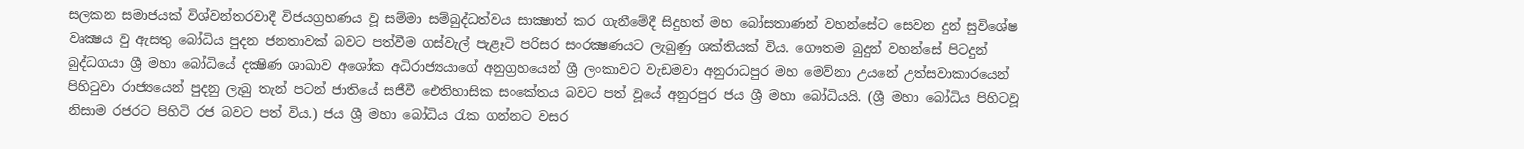සලකන සමාජයක්‌ විශ්වන්තරවාදී විජයග්‍රහණය වූ සම්මා සම්බුද්ධත්වය සාක්‍ෂාත් කර ගැනීමේදී සිදුහත් මහ බෝසතාණන් වහන්සේට සෙවන දුන් සුවිශේෂ වෘක්‍ෂය වු ඇසතු බෝධිය පුදන ජනතාවක්‌ බවට පත්වීම ගස්‌වැල් පැළෑටි පරිසර සංරක්‍ෂණයට ලැබුණු ශක්‌තියක්‌ විය. ගෞතම බුදුන් වහන්සේ පිටදුන් බුද්ධගයා ශ්‍රී මහා බෝධියේ දක්‍ෂිණ ශාඛාව අශෝක අධිරාජ්‍යයාගේ අනුග්‍රහයෙන් ශ්‍රී ලංකාවට වැඩමවා අනුරාධපුර මහ මෙව්නා උයනේ උත්සවාකාරයෙන් පිහිටුවා රාජ්‍යයෙන් පුදනු ලැබු තැන් පටන් ජාතියේ සජීවී ඓතිහාසික සංකේතය බවට පත් වූයේ අනුරපුර ජය ශ්‍රී මහා බෝධියයි. (ශ්‍රී මහා බෝධිය පිහිටවූ නිසාම රජරට පිහිටි රජ බවට පත් විය.) ජය ශ්‍රී මහා බෝධිය රැක ගන්නට වසර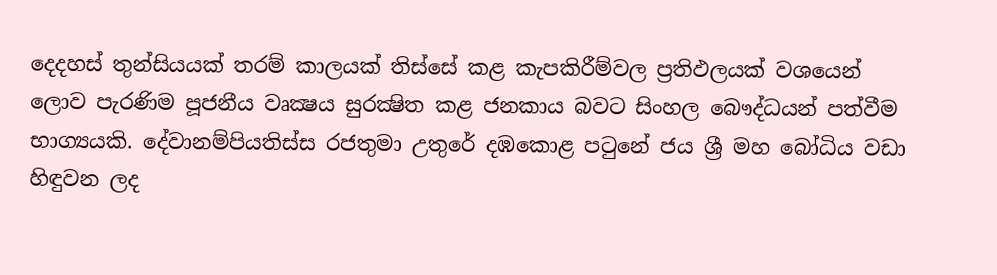දෙදහස්‌ තුන්සියයක්‌ තරම් කාලයක්‌ තිස්‌සේ කළ කැපකිරීම්වල ප්‍රතිඵලයක්‌ වශයෙන් ලොව පැරණිම පූජනීය වෘක්‍ෂය සුරක්‍ෂිත කළ ජනකාය බවට සිංහල බෞද්ධයන් පත්වීම භාග්‍යයකි. දේවානම්පියතිස්‌ස රජතුමා උතුරේ දඹකොළ පටුනේ ජය ශ්‍රී මහ බෝධිය වඩා හිඳුවන ලද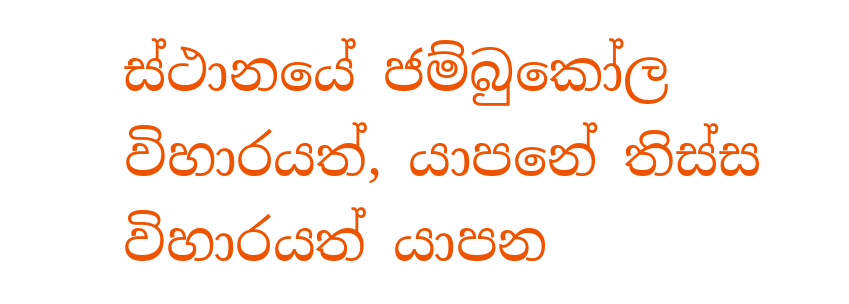ස්‌ථානයේ ජම්බුකෝල විහාරයත්, යාපනේ තිස්‌ස විහාරයත් යාපන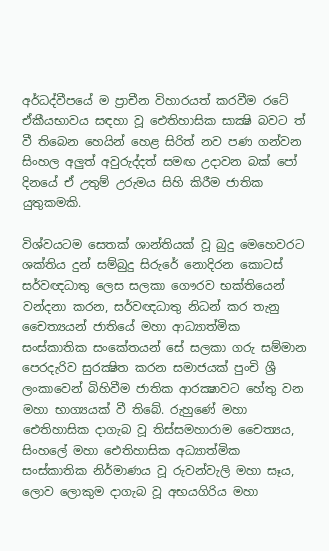අර්ධද්වීපයේ ම ප්‍රාචීන විහාරයත් කරවීම රටේ ඒකීයභාවය සඳහා වූ ඓතිහාසික සාක්‍ෂි බවට ත් වී තිබෙන හෙයින් හෙළ සිරිත් නව පණ ගන්වන සිංහල අලුත් අවුරුද්දත් සමඟ උදාවන බක්‌ පෝ දිනයේ ඒ උතුම් උරුමය සිහි කිරීම ජාතික යුතුකමකි.

විශ්වයටම සෙතක්‌ ශාන්තියක්‌ වූ බුදු මෙහෙවරට ශක්‌තිය දුන් සම්බුදු සිරුරේ නොදිරන කොටස්‌ සර්වඥධාතු ලෙස සලකා ගෞරව භක්‌තියෙන් වන්දනා කරන, සර්වඥධාතු නිධන් කර තැනු චෛත්‍යයන් ජාතියේ මහා ආධ්‍යාත්මික සංස්‌කාතික සංකේතයන් සේ සලකා ගරු සම්මාන පෙරදැරිව සුරක්‍ෂිත කරන සමාජයක්‌ පුංචි ශ්‍රී ලංකාවෙන් බිහිවීම ජාතික ආරක්‍ෂාවට හේතු වන මහා භාග්‍යයක්‌ වී තිබේ. රුහුණේ මහා ඓතිහාසික දාගැබ වූ තිස්‌සමහාරාම චෛත්‍යය, සිංහලේ මහා ඓතිහාසික අධ්‍යාත්මික සංස්‌කාතික නිර්මාණය වූ රුවන්වැලි මහා සෑය, ලොව ලොකුම දාගැබ වූ අභයගිරිය මහා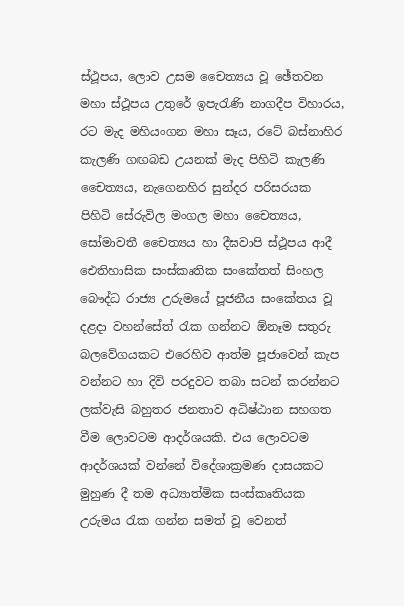ස්‌ථූපය, ලොව උසම චෛත්‍යය වූ ඡේතවන මහා ස්‌ථූපය උතුරේ ඉපැරැණි නාගදීප විහාරය, රට මැද මහියංගන මහා සෑය, රටේ බස්‌නාහිර කැලණි ගඟබඩ උයනක්‌ මැද පිහිටි කැලණි චෛත්‍යය, නැගෙනහිර සුන්දර පරිසරයක පිහිටි සේරුවිල මංගල මහා චෛත්‍යය, සෝමාවතී චෛත්‍යය හා දීඝවාපි ස්‌ථූපය ආදී ඓතිහාසික සංස්‌කෘතික සංකේතත් සිංහල බෞද්ධ රාජ්‍ය උරුමයේ පූජනීය සංකේතය වූ දළදා වහන්සේත් රැක ගන්නට ඕනෑම සතුරු බලවේගයකට එරෙහිව ආත්ම පූජාවෙන් කැප වන්නට හා දිවි පරදුවට තබා සටන් කරන්නට ලක්‌වැසි බහුතර ජනතාව අධිෂ්ඨාන සහගත වීම ලොවටම ආදර්ශයකි. එය ලොවටම ආදර්ශයක්‌ වන්නේ විදේශාක්‍රමණ දාසයකට මුහුණ දී තම අධ්‍යාත්මික සංස්‌කෘතියක උරුමය රැක ගන්න සමත් වූ වෙනත්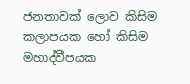ජනතාවක්‌ ලොව කිසිම කලාපයක හෝ කිසිම මහාද්වීපයක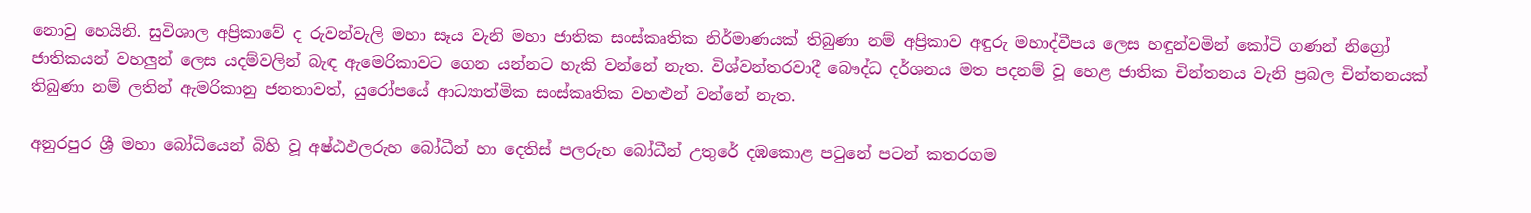නොවු හෙයිනි. සුවිශාල අප්‍රිකාවේ ද රුවන්වැලි මහා සෑය වැනි මහා ජාතික සංස්‌කෘතික නිර්මාණයක්‌ තිබුණා නම් අප්‍රිකාව අඳුරු මහාද්වීපය ලෙස හඳුන්වමින් කෝටි ගණන් නිග්‍රෝ ජාතිකයන් වහලුන් ලෙස යදම්වලින් බැඳ ඇමෙරිකාවට ගෙන යන්නට හැකි වන්නේ නැත. විශ්වන්තරවාදී බෞද්ධ දර්ශනය මත පදනම් වූ හෙළ ජාතික චින්තනය වැනි ප්‍රබල චින්තනයක්‌ තිබුණා නම් ලතින් ඇමරිකානු ජනතාවත්, යුරෝපයේ ආධ්‍යාත්මික සංස්‌කෘතික වහළුන් වන්නේ නැත.

අනුරපුර ශ්‍රී මහා බෝධියෙන් බිහි වූ අෂ්ඨඵලරුහ බෝධීන් හා දෙතිස්‌ පලරුහ බෝධීන් උතුරේ දඹකොළ පටුනේ පටන් කතරගම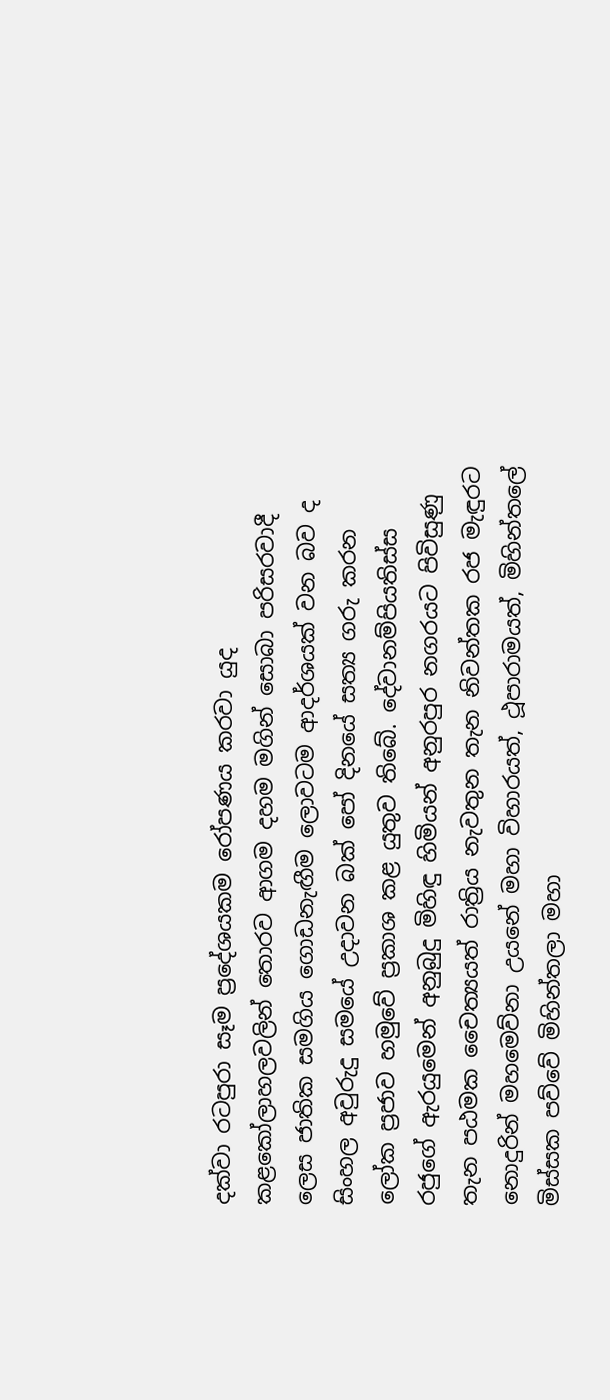දක්‌වා රටපුරා සෑම ප්‍රදේශයකම රෝපණය කරවා යුද කළකෝලාහලවලින් තොරව ආගම දහම මගින් සොබා පරිසරවාදී ලෙස ජාතික සමගිය ගොඩනැඟීම ලොවටම ආදර්ශයක්‌ වන බව ද සිංහල අවුරුදු සමයේ උදාවන බක්‌ පෝ දිනයේ සත්‍ය ගරු කරන ලෝක ප්‍රජාව හමුවේ ප්‍රකාශ කළ යුතුව තිබේ. දේවානම්පියතිස්‌ස රජුගේ ඇරයුමෙන් අනුබුදු මිහිඳු හිමියන් අනුරපුර නගරයට පිවිසුණු තැන පඨමක චෛත්‍යයත් රාත්‍රිය නැවතුන තැන නිවන්තක රජ මැඳුරට නොදුරින් මහමෙව්නා උයනේ මහා විහාරයත්, ථූපාරාමයත්, මිහින්තලේ මිස්‌සක පව්වේ මිහින්තලා මහා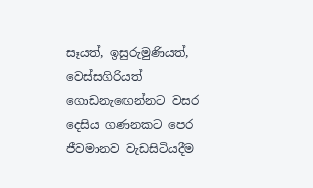සෑයත්, ඉසුරුමුණියත්, වෙස්‌සගිරියත් ගොඩනැඟෙන්නට වසර දෙසිය ගණනකට පෙර ජීවමානව වැඩසිටියදීම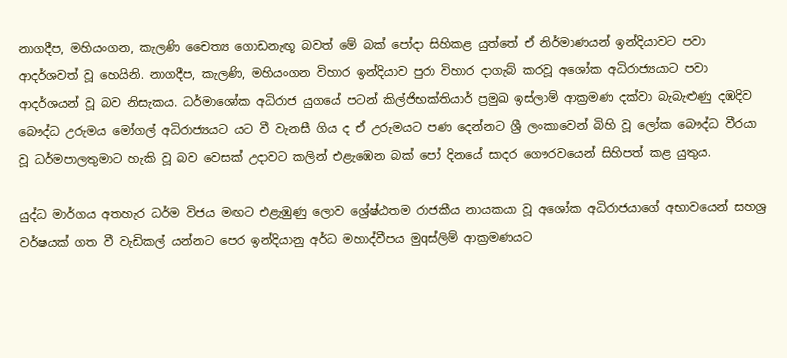නාගදීප, මහියංගන, කැලණි චෛත්‍ය ගොඩනැඟූ බවත් මේ බක්‌ පෝදා සිහිකළ යුත්තේ ඒ නිර්මාණයන් ඉන්දියාවට පවා ආදර්ශවත් වූ හෙයිනි. නාගදීප, කැලණි, මහියංගන විහාර ඉන්දියාව පුරා විහාර දාගැබ් කරවූ අශෝක අධිරාජ්‍යයාට පවා ආදර්ශයන් වූ බව නිසැකය. ධර්මාශෝක අධිරාජ යුගයේ පටන් කිල්ජිභක්‌තියාර් ප්‍රමුඛ ඉස්‌ලාම් ආක්‍රමණ දක්‌වා බැබැළුණු දඹදිව බෞද්ධ උරුමය මෝගල් අධිරාජ්‍යයට යට වී වැනසී ගිය ද ඒ උරුමයට පණ දෙන්නට ශ්‍රී ලංකාවෙන් බිහි වූ ලෝක බෞද්ධ වීරයා වූ ධර්මපාලතුමාට හැකි වූ බව වෙසක්‌ උදාවට කලින් එළැඹෙන බක්‌ පෝ දිනයේ සාදර ගෞරවයෙන් සිහිපත් කළ යුතුය.

යුද්ධ මාර්ගය අතහැර ධර්ම විජය මඟට එළැඹුණු ලොව ශ්‍රේෂ්ඨතම රාජකීය නායකයා වූ අශෝක අධිරාජයාගේ අභාවයෙන් සහශ්‍ර වර්ෂයක්‌ ගත වී වැඩිකල් යන්නට පෙර ඉන්දියානු අර්ධ මහාද්වීපය මුqස්‌ලිම් ආක්‍රමණයට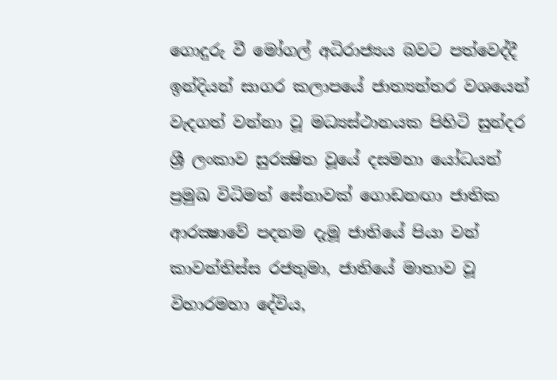ගොදුරු වී මෝගල් අධිරාජ්‍යය බවට පත්වෙද්දී ඉන්දියන් සාගර කලාපයේ ජාත්‍යන්තර වශයෙන් වැදගත් වන්නා වූ මධ්‍යස්‌ථානයක පිහිටි සුන්දර ශ්‍රී ලංකාව සුරක්‍ෂිත වූයේ දසමහා යෝධයන් ප්‍රමුඛ විධිමත් සේනාවක්‌ ගොඩනඟා ජාතික ආරක්‍ෂාවේ පදනම දැමූ ජාතියේ පියා වන් කාවන්තිස්‌ස රජතුමා, ජාතියේ මාතාව වූ විහාරමහා දේවිය,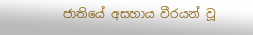ජාතියේ අසහාය වීරයන් වූ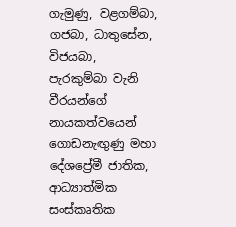ගැමුණු, වළගම්බා, ගජබා, ධාතුසේන, විජයබා, පැරකුම්බා වැනි වීරයන්ගේ නායකත්වයෙන් ගොඩනැඟුණු මහා දේශප්‍රේමී ජාතික, ආධ්‍යාත්මික සංස්‌කෘතික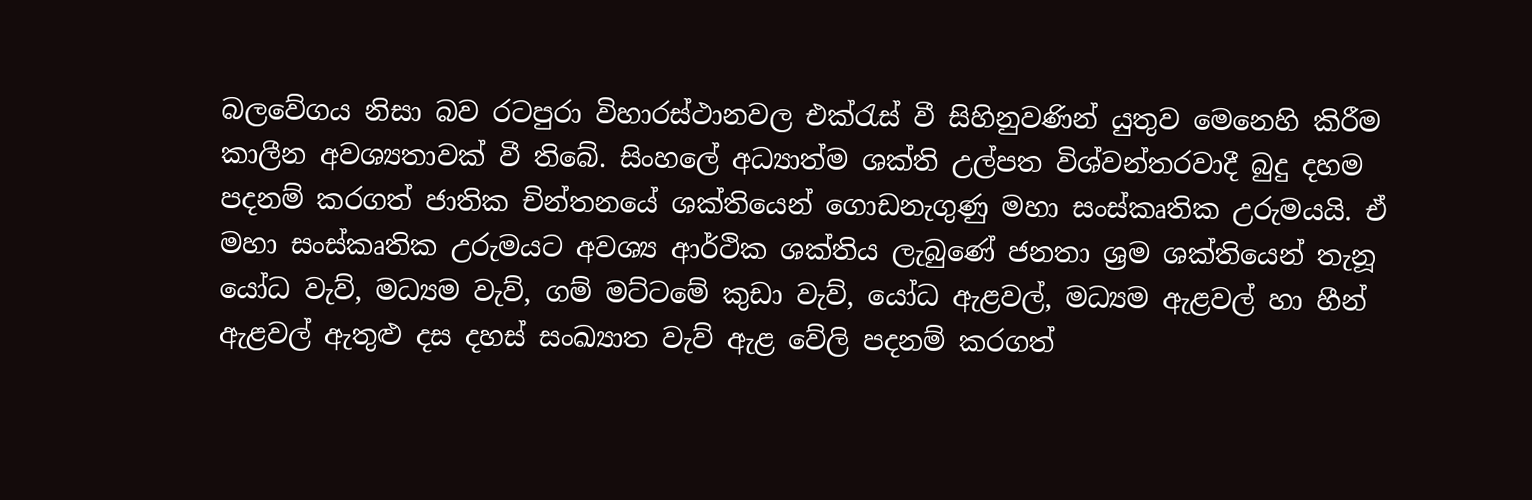බලවේගය නිසා බව රටපුරා විහාරස්‌ථානවල එක්‌රැස්‌ වී සිහිනුවණින් යුතුව මෙනෙහි කිරීම කාලීන අවශ්‍යතාවක්‌ වී තිබේ. සිංහලේ අධ්‍යාත්ම ශක්‌ති උල්පත විශ්වන්තරවාදී බුදු දහම පදනම් කරගත් ජාතික චින්තනයේ ශක්‌තියෙන් ගොඩනැගුණු මහා සංස්‌කෘතික උරුමයයි. ඒ මහා සංස්‌කෘතික උරුමයට අවශ්‍ය ආර්ථික ශක්‌තිය ලැබුණේ ජනතා ශ්‍රම ශක්‌තියෙන් තැනූ යෝධ වැව්, මධ්‍යම වැව්, ගම් මට්‌ටමේ කුඩා වැව්, යෝධ ඇළවල්, මධ්‍යම ඇළවල් හා හීන් ඇළවල් ඇතුළු දස දහස්‌ සංඛ්‍යාත වැව් ඇළ වේලි පදනම් කරගත්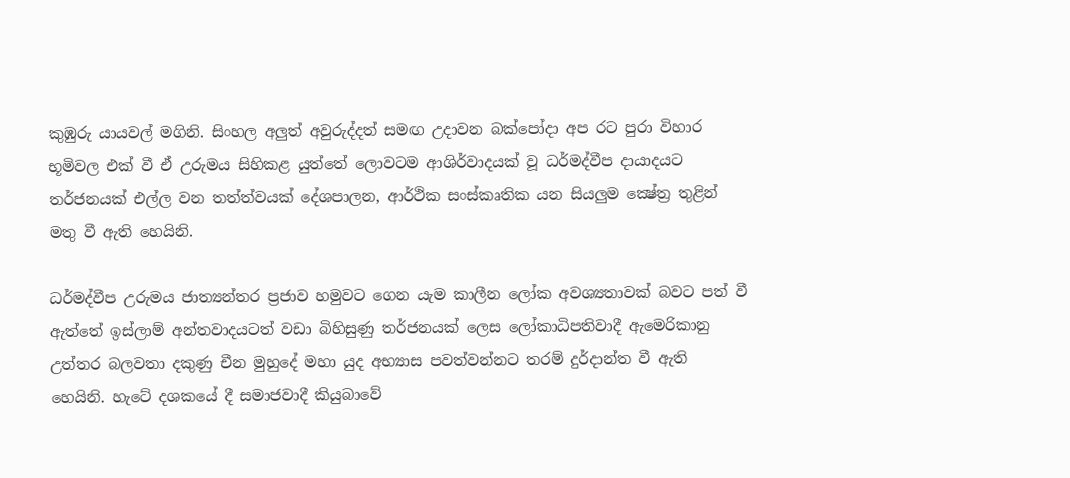කුඹුරු යායවල් මගිනි. සිංහල අලුත් අවුරුද්දත් සමඟ උදාවන බක්‌පෝදා අප රට පුරා විහාර භූමිවල එක්‌ වී ඒ උරුමය සිහිකළ යුත්තේ ලොවටම ආශිර්වාදයක්‌ වූ ධර්මද්වීප දායාදයට තර්ජනයක්‌ එල්ල වන තත්ත්වයක්‌ දේශපාලන, ආර්ථික සංස්‌කෘතික යන සියලුම ක්‍ෂේත්‍ර තුළින් මතු වී ඇති හෙයිනි.

ධර්මද්වීප උරුමය ජාත්‍යන්තර ප්‍රජාව හමුවට ගෙන යැම කාලීන ලෝක අවශ්‍යතාවක්‌ බවට පත් වී ඇත්තේ ඉස්‌ලාම් අන්තවාදයටත් වඩා බිහිසුණු තර්ජනයක්‌ ලෙස ලෝකාධිපතිවාදී ඇමෙරිකානු උත්තර බලවතා දකුණු චීන මුහුදේ මහා යුද අභ්‍යාස පවත්වන්නට තරම් දුර්දාන්ත වී ඇති හෙයිනි. හැටේ දශකයේ දී සමාජවාදී කියුබාවේ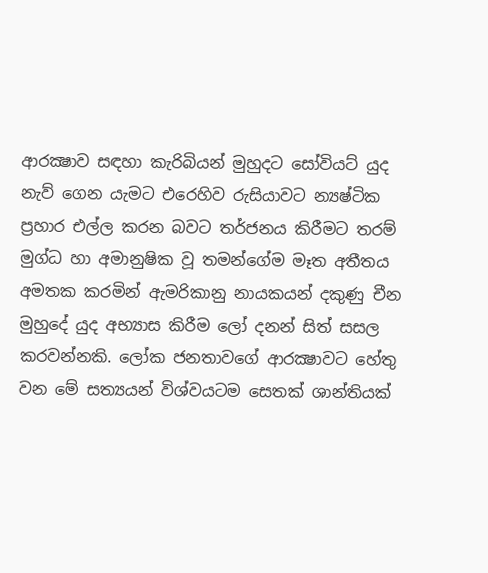ආරක්‍ෂාව සඳහා කැරිබියන් මුහුදට සෝවියට්‌ යුද නැව් ගෙන යැමට එරෙහිව රුසියාවට න්‍යෂ්ටික ප්‍රහාර එල්ල කරන බවට තර්ජනය කිරීමට තරම් මුග්ධ හා අමානුෂික වූ තමන්ගේම මෑත අතීතය අමතක කරමින් ඇමරිකානු නායකයන් දකුණු චීන මුහුදේ යුද අභ්‍යාස කිරීම ලෝ දනන් සිත් සසල කරවන්නකි. ලෝක ජනතාවගේ ආරක්‍ෂාවට හේතු වන මේ සත්‍යයන් විශ්වයටම සෙතක්‌ ශාන්තියක්‌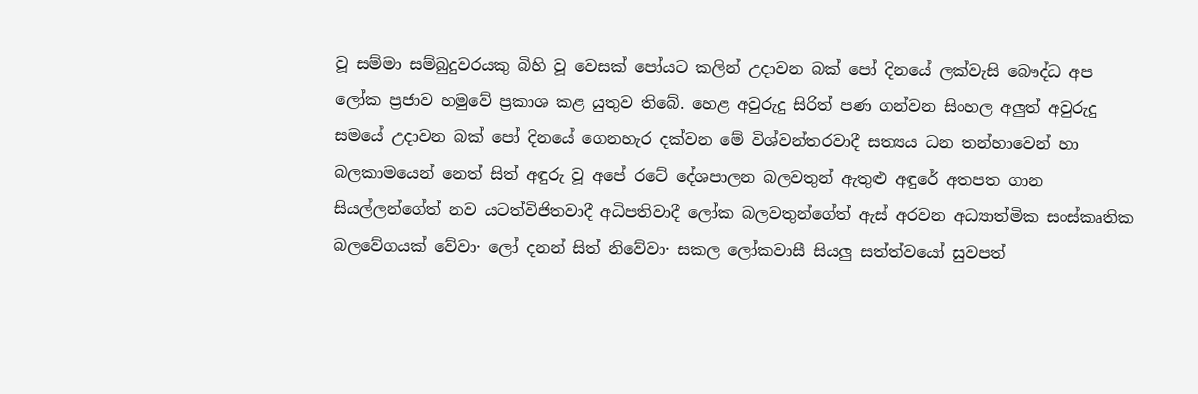වූ සම්මා සම්බුදුවරයකු බිහි වූ වෙසක්‌ පෝයට කලින් උදාවන බක්‌ පෝ දිනයේ ලක්‌වැසි බෞද්ධ අප ලෝක ප්‍රජාව හමුවේ ප්‍රකාශ කළ යුතුව තිබේ. හෙළ අවුරුදු සිරිත් පණ ගන්වන සිංහල අලුත් අවුරුදු සමයේ උදාවන බක්‌ පෝ දිනයේ ගෙනහැර දක්‌වන මේ විශ්වන්තරවාදී සත්‍යය ධන තන්හාවෙන් හා බලකාමයෙන් නෙත් සිත් අඳුරු වූ අපේ රටේ දේශපාලන බලවතුන් ඇතුළු අඳුරේ අතපත ගාන සියල්ලන්ගේත් නව යටත්විජිතවාදී අධිපතිවාදී ලෝක බලවතුන්ගේත් ඇස්‌ අරවන අධ්‍යාත්මික සංස්‌කෘතික බලවේගයක්‌ වේවා· ලෝ දනන් සිත් නිවේවා· සකල ලෝකවාසී සියලු සත්ත්වයෝ සුවපත්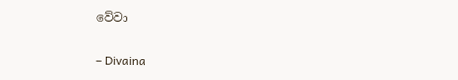වේවා

– Divaina